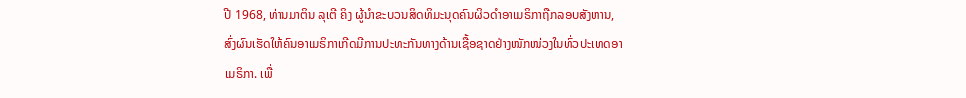ປີ 1968, ທ່ານມາຕິນ ລຸເຕີ ຄິງ ຜູ້ນຳຂະບວນສິດທິມະນຸດຄົນຜິວດຳອາເມຣິກາຖືກລອບສັງຫານ, ສົ່ງຜົນເຮັດໃຫ້ຄົນອາເມຣິກາເກີດມີການປະທະກັນທາງດ້ານເຊື້ອຊາດຢ່າງໜັກໜ່ວງໃນທົ່ວປະເທດອາເມຣິກາ. ເພື່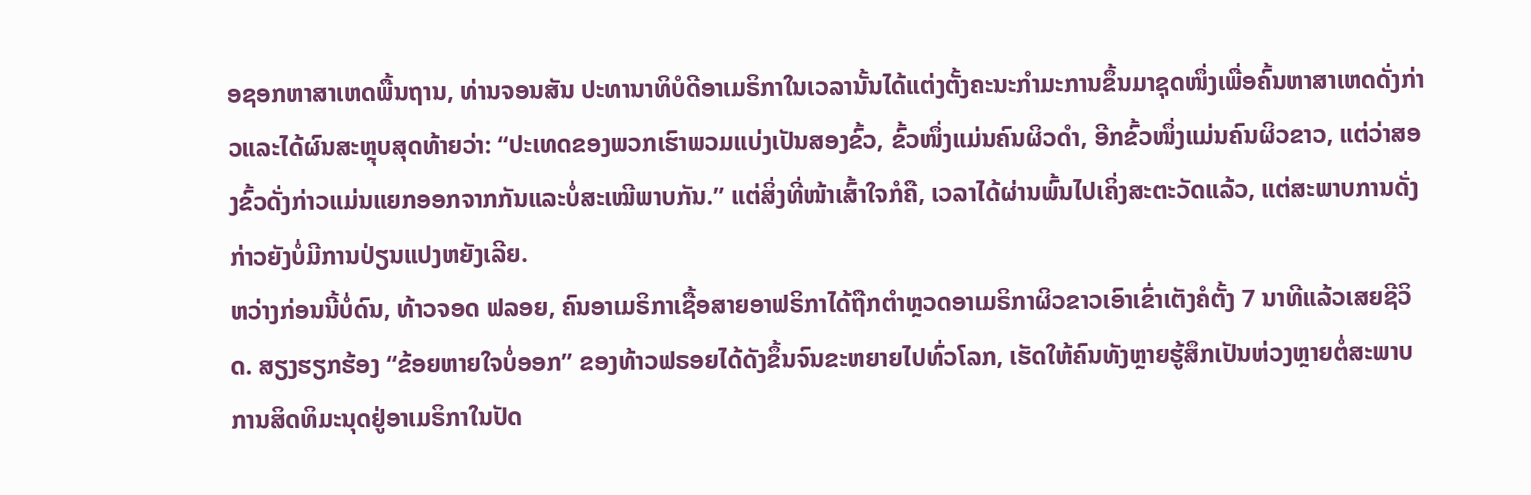ອຊອກຫາສາເຫດພື້ນຖານ, ທ່ານຈອນສັນ ປະທານາທິບໍດີອາເມຣິກາໃນເວລານັ້ນໄດ້ແຕ່ງຕັ້ງຄະນະກຳມະການຂຶ້ນມາຊຸດໜຶ່ງເພື່ອຄົ້ນຫາສາເຫດດັ່ງກ່າວແລະໄດ້ຜົນສະຫຼຸບສຸດທ້າຍວ່າ: “ປະເທດຂອງພວກເຮົາພວມແບ່ງເປັນສອງຂົ້ວ, ຂົ້ວໜຶ່ງແມ່ນຄົນຜິວດຳ, ອີກຂົ້ວໜຶ່ງແມ່ນຄົນຜິວຂາວ, ແຕ່ວ່າສອງຂົ້ວດັ່ງກ່າວແມ່ນແຍກອອກຈາກກັນແລະບໍ່ສະເໝີພາບກັນ.” ແຕ່ສິ່ງທີ່ໜ້າເສົ້າໃຈກໍຄື, ເວລາໄດ້ຜ່ານພົ້ນໄປເຄິ່ງສະຕະວັດແລ້ວ, ແຕ່ສະພາບການດັ່ງກ່າວຍັງບໍ່ມີການປ່ຽນແປງຫຍັງເລີຍ.
ຫວ່າງກ່ອນນີ້ບໍ່ດົນ, ທ້າວຈອດ ຟລອຍ, ຄົນອາເມຣິກາເຊື້ອສາຍອາຟຣິກາໄດ້ຖືກຕຳຫຼວດອາເມຣິກາຜິວຂາວເອົາເຂົ່າເຕັງຄໍຕັ້ງ 7 ນາທີແລ້ວເສຍຊີວິດ. ສຽງຮຽກຮ້ອງ “ຂ້ອຍຫາຍໃຈບໍ່ອອກ” ຂອງທ້າວຟຣອຍໄດ້ດັງຂຶ້ນຈົນຂະຫຍາຍໄປທົ່ວໂລກ, ເຮັດໃຫ້ຄົນທັງຫຼາຍຮູ້ສຶກເປັນຫ່ວງຫຼາຍຕໍ່ສະພາບການສິດທິມະນຸດຢູ່ອາເມຣິກາໃນປັດ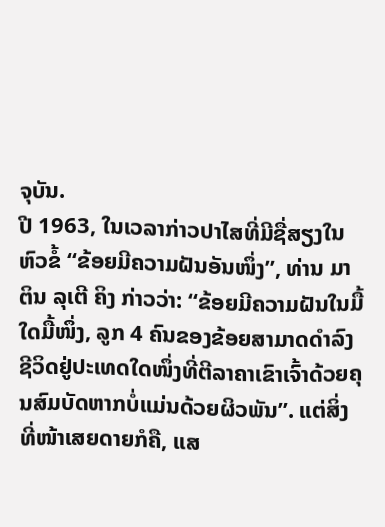ຈຸບັນ.
ປີ 1963, ໃນເວລາກ່າວປາໄສທີ່ມີຊື່ສຽງໃນຫົວຂໍ້ “ຂ້ອຍມີຄວາມຝັນອັນໜຶ່ງ”, ທ່ານ ມາຕິນ ລຸເຕີ ຄິງ ກ່າວວ່າ: “ຂ້ອຍມີຄວາມຝັນໃນມື້ໃດມື້ໜຶ່ງ, ລູກ 4 ຄົນຂອງຂ້ອຍສາມາດດຳລົງຊີວິດຢູ່ປະເທດໃດໜຶ່ງທີ່ຕີລາຄາເຂົາເຈົ້າດ້ວຍຄຸນສົມບັດຫາກບໍ່ແມ່ນດ້ວຍຜິວພັນ”. ແຕ່ສິ່ງທີ່ໜ້າເສຍດາຍກໍຄື, ແສ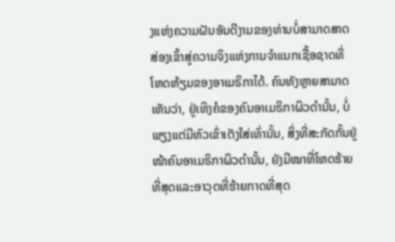ງແຫ່ງຄວາມຝັນອັນດີງາມຂອງທ່ານບໍ່ສາມາດສາດສ່ອງເຂົ້າສູ່ຄວາມຈິງແຫ່ງການຈຳແນກເຊື້ອຊາດທີ່ໂຫດຫ້ຽມຂອງອາເມຣິກາໄດ້. ຄົນທັງຫຼາຍສາມາດເຫັນວ່າ, ຢູ່ເທິງຄໍຂອງຄົນອາເມຣິກາຜິວດຳນັ້ນ, ບໍ່ພຽງແຕ່ມີຫົວເຂົ່າເຕັງໃສ່ເທົ່ານັ້ນ, ສິ່ງທີ່ສະກັດກັ້ນຢູ່ໜ້າຄົນອາເມຣິກາຜິວດຳນັ້ນ, ຍັງມີໝາທີ່ໂຫດຮ້າຍທີ່ສຸດແລະອາວຸດທີ່ຮ້າຍກາດທີ່ສຸດ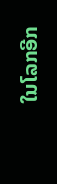ໃນໂລກອີກ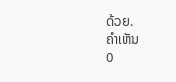ດ້ວຍ.
ຄຳເຫັນ
0